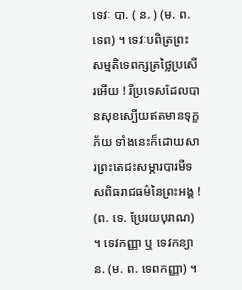ទេវៈ បា. ( ន. ) (ម. ព. ទេព) ។ ទេវៈបពិត្រព្រះសម្មតិទេពក្សត្រថ្លៃប្រសើរអើយ ! រីប្រទេសដែលបានសុខស្បើយឥតមានទុក្ខភ័យ ទាំងនេះក៏ដោយសារព្រះតេជះសម្ភារបារមីទសពិធរាជធម៌នៃព្រះអង្គ ! (ព. ទេ. ប្រែរយបុរាណ) ។ ទេវកញ្ញា ឬ ទេវកន្យា ន. (ម. ព. ទេពកញ្ញា) ។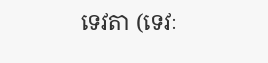ទេវតា (ទេវៈ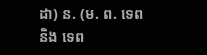ដា) ន. (ម. ព. ទេព និង ទេព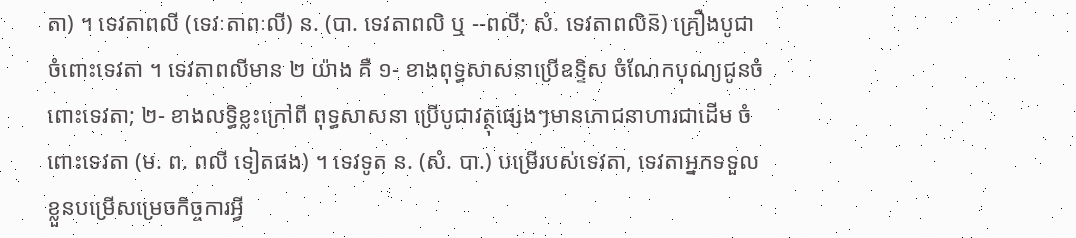តា) ។ ទេវតាពលី (ទេវៈតាពៈលី) ន. (បា. ទេវតាពលិ ឬ --ពលី; សំ. ទេវតាពលិន៑) គ្រឿងបូជាចំពោះទេវតា ។ ទេវតាពលីមាន ២ យ៉ាង គឺ ១- ខាងពុទ្ធសាសនាប្រើឧទ្ទិស ចំណែកបុណ្យជូនចំពោះទេវតា; ២- ខាងលទ្ធិខ្លះក្រៅពី ពុទ្ធសាសនា ប្រើបូជាវត្ថុផ្សេងៗមានភោជនាហារជាដើម ចំពោះទេវតា (ម. ព. ពលី ទៀតផង) ។ ទេវទូត ន. (សំ. បា.) បម្រើរបស់ទេវតា, ទេវតាអ្នកទទួលខ្លួនបម្រើសម្រេចកិច្ចការអ្វី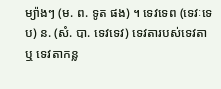ម្យ៉ាងៗ (ម. ព. ទូត ផង) ។ ទេវទេព (ទេវៈទេប) ន. (សំ. បា. ទេវទេវ) ទេវតារបស់ទេវតា ឬ ទេវតាកន្ល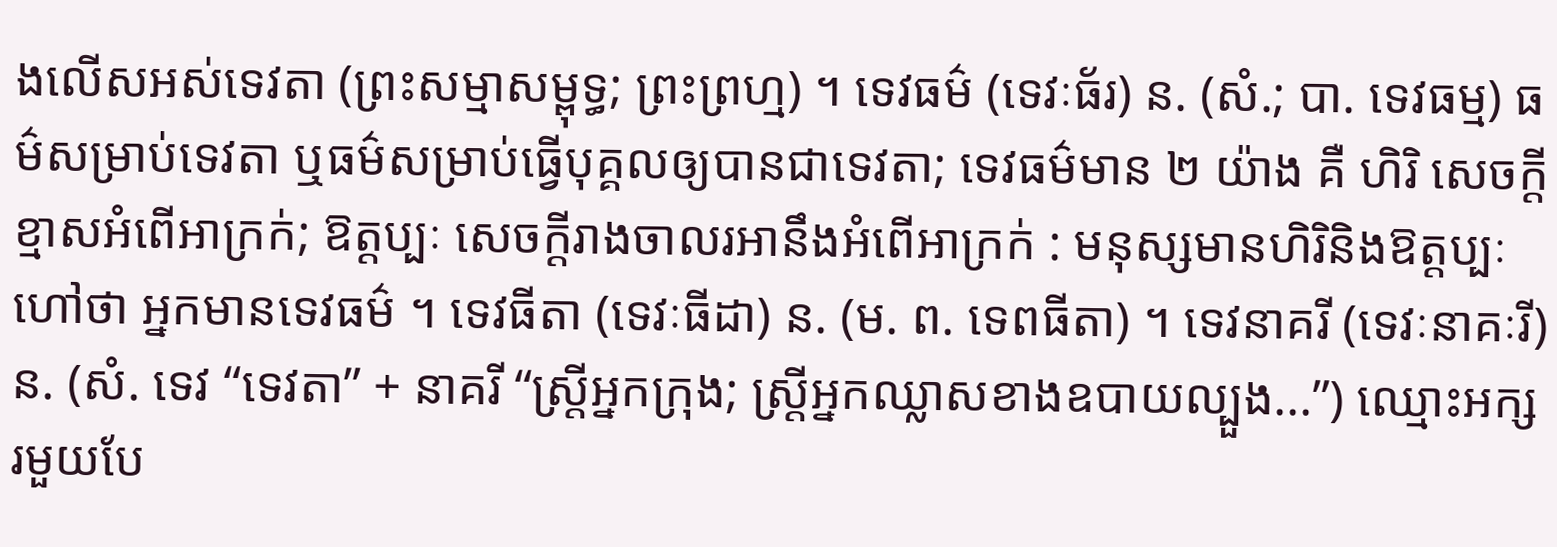ងលើសអស់ទេវតា (ព្រះសម្មាសម្ពុទ្ធ; ព្រះព្រហ្ម) ។ ទេវធម៌ (ទេវៈធ័រ) ន. (សំ.; បា. ទេវធម្ម) ធម៌សម្រាប់ទេវតា ឬធម៌សម្រាប់ធ្វើបុគ្គលឲ្យបានជាទេវតា; ទេវធម៌មាន ២ យ៉ាង គឺ ហិរិ សេចក្ដីខ្មាសអំពើអាក្រក់; ឱត្តប្បៈ សេចក្ដីរាងចាលរអានឹងអំពើអាក្រក់ : មនុស្សមានហិរិនិងឱត្តប្បៈ ហៅថា អ្នកមានទេវធម៌ ។ ទេវធីតា (ទេវៈធីដា) ន. (ម. ព. ទេពធីតា) ។ ទេវនាគរី (ទេវៈនាគៈរី) ន. (សំ. ទេវ “ទេវតា” + នាគរី “ស្ត្រីអ្នកក្រុង; ស្រ្តីអ្នកឈ្លាសខាងឧបាយល្បួង...”) ឈ្មោះអក្សរមួយបែ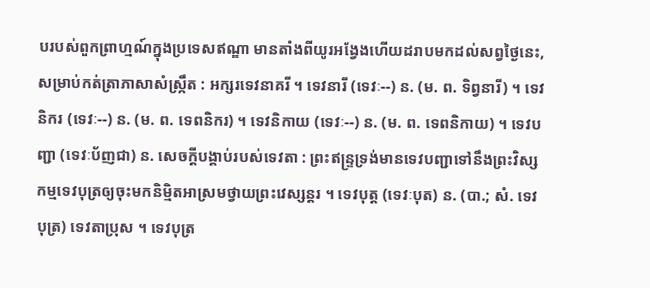បរបស់ពួកព្រាហ្មណ៍ក្នុងប្រទេសឥណ្ឌា មានតាំងពីយូរអង្វែងហើយដរាបមកដល់សព្វថ្ងៃនេះ, សម្រាប់កត់ត្រាភាសាសំស្ក្រឹត : អក្សរទេវនាគរី ។ ទេវនារី (ទេវៈ--) ន. (ម. ព. ទិព្វនារី) ។ ទេវនិករ (ទេវៈ--) ន. (ម. ព. ទេពនិករ) ។ ទេវនិកាយ (ទេវៈ--) ន. (ម. ព. ទេពនិកាយ) ។ ទេវបញ្ជា (ទេវៈប័ញជា) ន. សេចក្ដីបង្គាប់របស់ទេវតា : ព្រះឥន្ទ្រទ្រង់មានទេវបញ្ជាទៅនឹងព្រះវិស្សកម្មទេវបុត្រឲ្យចុះមកនិម្មិតអាស្រមថ្វាយព្រះវេស្សន្តរ ។ ទេវបុត្ត (ទេវៈបុត) ន. (បា.; សំ. ទេវបុត្រ) ទេវតាប្រុស ។ ទេវបុត្រ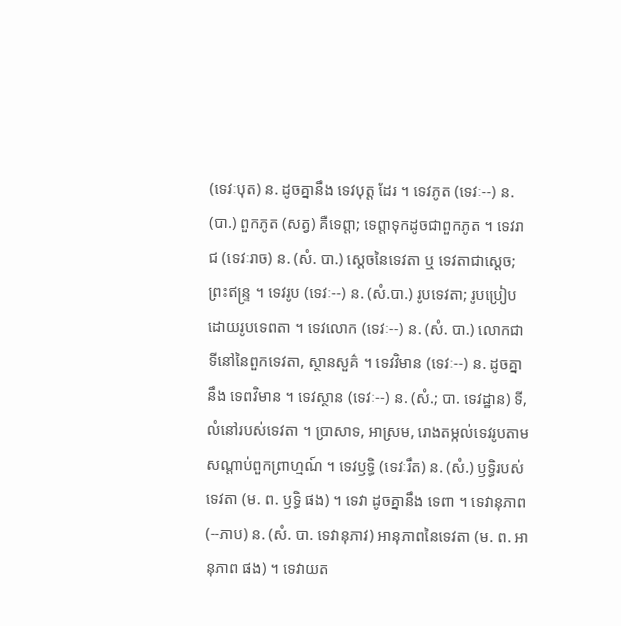(ទេវៈបុត) ន. ដូចគ្នានឹង ទេវបុត្ត ដែរ ។ ទេវភូត (ទេវៈ--) ន. (បា.) ពួកភូត (សត្វ) គឺទេព្តា; ទេព្តាទុកដូចជាពួកភូត ។ ទេវរាជ (ទេវៈរាច) ន. (សំ. បា.) ស្ដេចនៃទេវតា ឬ ទេវតាជាស្ដេច; ព្រះឥន្រ្ទ ។ ទេវរូប (ទេវៈ--) ន. (សំ.បា.) រូបទេវតា; រូបប្រៀបដោយរូបទេពតា ។ ទេវលោក (ទេវៈ--) ន. (សំ. បា.) លោកជាទីនៅនៃពួកទេវតា, ស្ថានសួគ៌ ។ ទេវវិមាន (ទេវៈ--) ន. ដូចគ្នានឹង ទេពវិមាន ។ ទេវស្ថាន (ទេវៈ--) ន. (សំ.; បា. ទេវដ្ឋាន) ទី, លំនៅរបស់ទេវតា ។ ប្រាសាទ, អាស្រម, រោងតម្កល់ទេវរូបតាមសណ្ដាប់ពួកព្រាហ្មណ៍ ។ ទេវឫទ្ធិ (ទេវៈរឹត) ន. (សំ.) ឫទ្ធិរបស់ទេវតា (ម. ព. ឫទ្ធិ ផង) ។ ទេវា ដូចគ្នានឹង ទេពា ។ ទេវានុភាព (--ភាប) ន. (សំ. បា. ទេវានុភាវ) អានុភាពនៃទេវតា (ម. ព. អានុភាព ផង) ។ ទេវាយត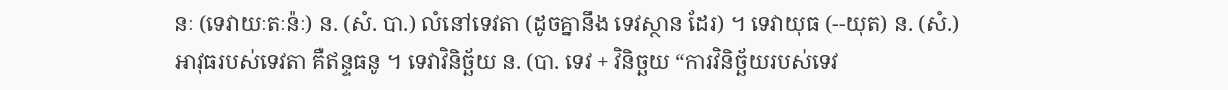នៈ (ទេវាយៈតៈន៉ៈ) ន. (សំ. បា.) លំនៅទេវតា (ដូចគ្នានឹង ទេវស្ថាន ដែរ) ។ ទេវាយុធ (--យុត) ន. (សំ.) អាវុធរបស់ទេវតា គឺឥន្ទធនូ ។ ទេវាវិនិច្ឆ័យ ន. (បា. ទេវ + វិនិច្ឆយ “ការវិនិច្ឆ័យរបស់ទេវ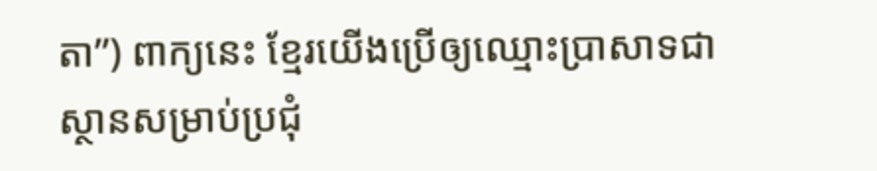តា”) ពាក្យនេះ ខ្មែរយើងប្រើឲ្យឈ្មោះប្រាសាទជាស្ថានសម្រាប់ប្រជុំ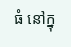ធំ នៅក្នុ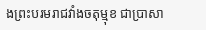ងព្រះបរមរាជវាំងចតុម្មុខ ជាប្រាសា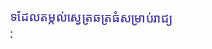ទដែលតម្កល់ស្វេត្រឆត្រធំសម្រាប់រាជ្យ :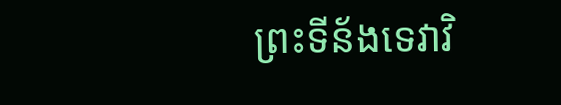ព្រះទីន័ងទេវាវិ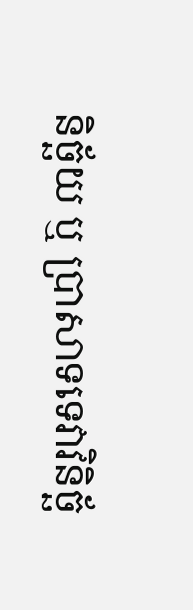និច្ឆ័យ ឬ ប្រាសាទទេវាវិនិច្ឆ័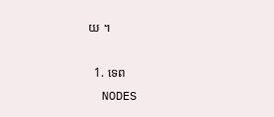យ ។

  1. ទេព
  NODES